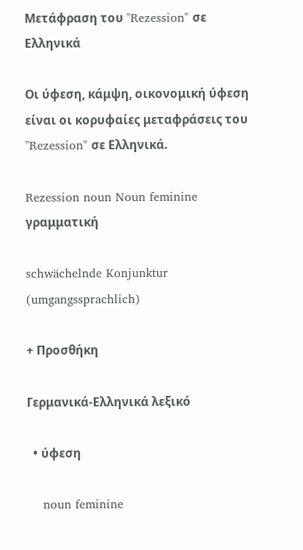Μετάφραση του "Rezession" σε Ελληνικά

Οι ύφεση, κάμψη, οικονομική ύφεση είναι οι κορυφαίες μεταφράσεις του "Rezession" σε Ελληνικά.

Rezession noun Noun feminine γραμματική

schwächelnde Konjunktur (umgangssprachlich)

+ Προσθήκη

Γερμανικά-Ελληνικά λεξικό

  • ύφεση

    noun feminine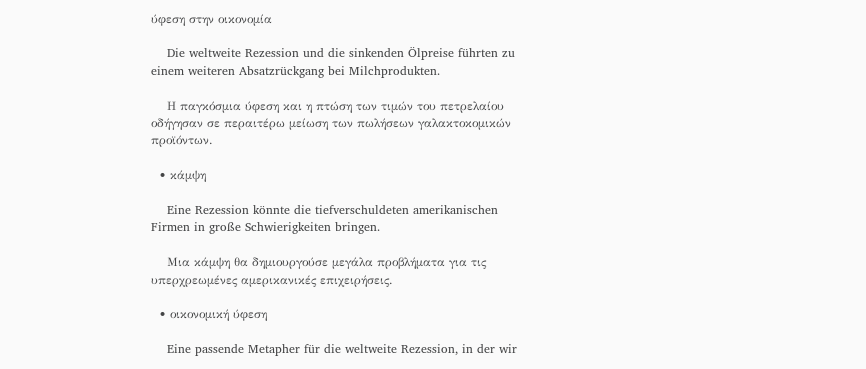ύφεση στην οικονομία

    Die weltweite Rezession und die sinkenden Ölpreise führten zu einem weiteren Absatzrückgang bei Milchprodukten.

    Η παγκόσμια ύφεση και η πτώση των τιμών του πετρελαίου οδήγησαν σε περαιτέρω μείωση των πωλήσεων γαλακτοκομικών προϊόντων.

  • κάμψη

    Eine Rezession könnte die tiefverschuldeten amerikanischen Firmen in große Schwierigkeiten bringen.

    Μια κάμψη θα δημιουργούσε μεγάλα προβλήματα για τις υπερχρεωμένες αμερικανικές επιχειρήσεις.

  • οικονομική ύφεση

    Eine passende Metapher für die weltweite Rezession, in der wir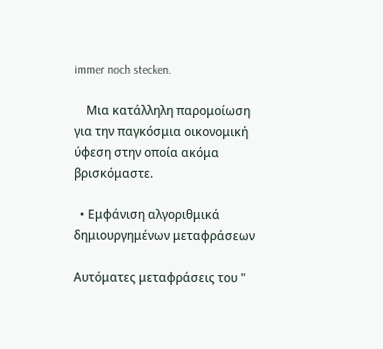immer noch stecken.

    Μια κατάλληλη παρομοίωση για την παγκόσμια οικονομική ύφεση στην οποία ακόμα βρισκόμαστε.

  • Εμφάνιση αλγοριθμικά δημιουργημένων μεταφράσεων

Αυτόματες μεταφράσεις του "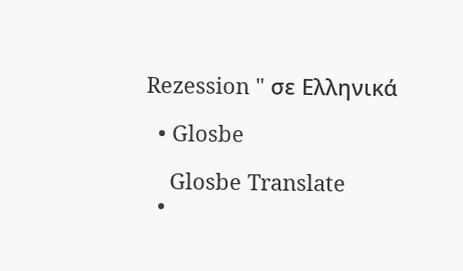Rezession " σε Ελληνικά

  • Glosbe

    Glosbe Translate
  •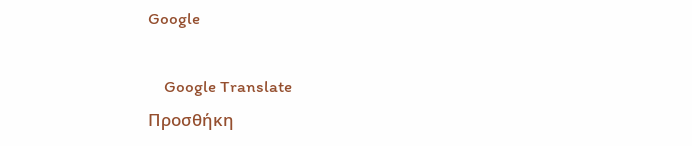Google

    Google Translate
Προσθήκη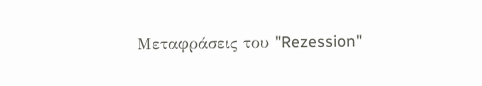Μεταφράσεις του "Rezession"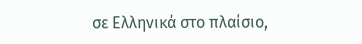σε Ελληνικά στο πλαίσιο,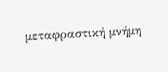μεταφραστική μνήμη